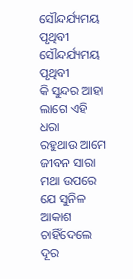ସୌନ୍ଦର୍ଯ୍ୟମୟ ପୃଥିବୀ
ସୌନ୍ଦର୍ଯ୍ୟମୟ ପୃଥିବୀ
କି ସୁନ୍ଦର ଆହା ଲାଗେ ଏହି ଧରା
ରହୁଥାଉ ଆମେ ଜୀବନ ସାରା
ମଥା ଉପରେ ଯେ ସୁନିଳ ଆକାଶ
ଚାହିଁଦେଲେ ଦୂର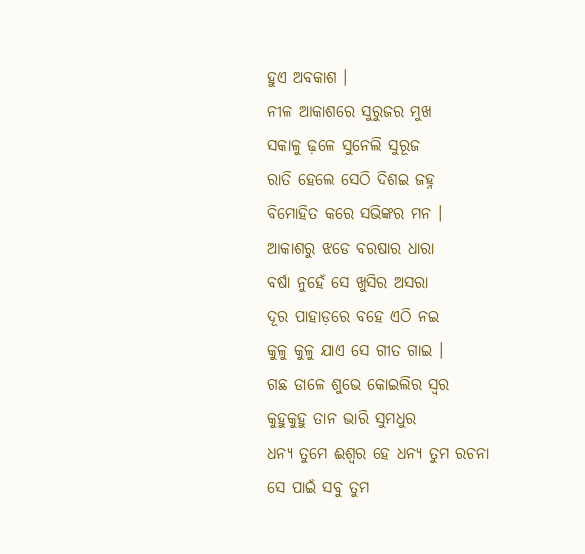ହୁଏ ଅବକାଶ ।
ନୀଳ ଆକାଶରେ ସୁରୁଜର ମୁଖ
ସକାଳୁ ଢ଼ଳେ ସୁନେଲି ସୁରୂଜ
ରାତି ହେଲେ ସେଠି ଦିଶଇ ଜହ୍ନ
ବିମୋହିତ କରେ ସଭିଙ୍କର ମନ ।
ଆକାଶରୁ ଝଡେ ବରଷାର ଧାରା
ବର୍ଷା ନୁହେଁ ସେ ଖୁସିର ଅସରା
ଦୂର ପାହାଡ଼ରେ ବହେ ଏଠି ନଇ
କୁଳୁ କୁଳୁ ଯାଏ ସେ ଗୀତ ଗାଇ ।
ଗଛ ଡାଳେ ଶୁଭେ କୋଇଲିର ସ୍ୱର
କୁହୁକୁହୁ ତାନ ଭାରି ସୁମଧୁର
ଧନ୍ୟ ତୁମେ ଈଶ୍ୱର ହେ ଧନ୍ୟ ତୁମ ରଚନା
ସେ ପାଇଁ ସବୁ ତୁମ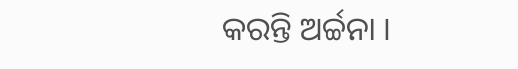କରନ୍ତି ଅର୍ଚ୍ଚନା ।